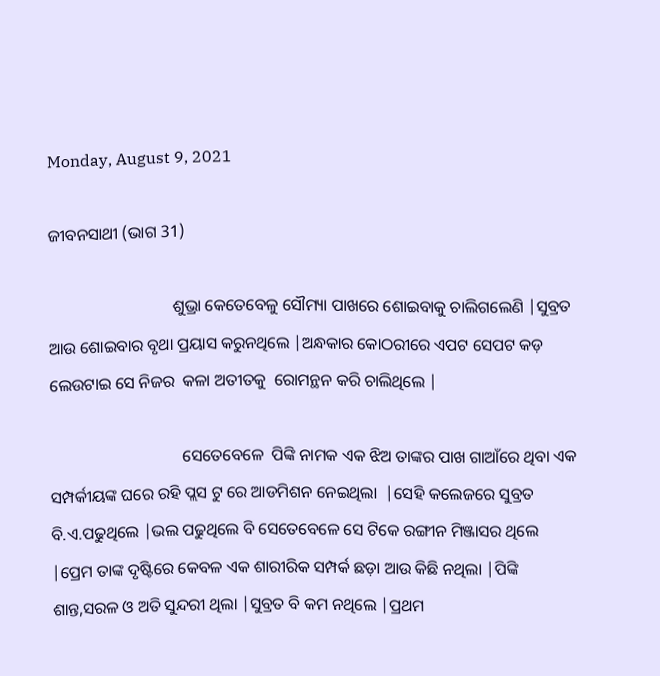Monday, August 9, 2021

ଜୀବନସାଥୀ (ଭାଗ 31)

                              ଶୁଭ୍ରା କେତେବେଳୁ ସୌମ୍ୟା ପାଖରେ ଶୋଇବାକୁ ଚାଲିଗଲେଣି |ସୁବ୍ରତ ଆଉ ଶୋଇବାର ବୃଥା ପ୍ରୟାସ କରୁନଥିଲେ |ଅନ୍ଧକାର କୋଠରୀରେ ଏପଟ ସେପଟ କଡ଼ ଲେଉଟାଇ ସେ ନିଜର  କଳା ଅତୀତକୁ  ରୋମନ୍ଥନ କରି ଚାଲିଥିଲେ |

                                ସେତେବେଳେ  ପିଙ୍କି ନାମକ ଏକ ଝିଅ ତାଙ୍କର ପାଖ ଗାଆଁରେ ଥିବା ଏକ ସମ୍ପର୍କୀୟଙ୍କ ଘରେ ରହି ପ୍ଲସ ଟୁ ରେ ଆଡମିଶନ ନେଇଥିଲା  |ସେହି କଲେଜରେ ସୁବ୍ରତ ବି.ଏ.ପଢୁଥିଲେ |ଭଲ ପଢୁଥିଲେ ବି ସେତେବେଳେ ସେ ଟିକେ ରଙ୍ଗୀନ ମିଞ୍ଜାସର ଥିଲେ |ପ୍ରେମ ତାଙ୍କ ଦୃଷ୍ଟିରେ କେବଳ ଏକ ଶାରୀରିକ ସମ୍ପର୍କ ଛଡ଼ା ଆଉ କିଛି ନଥିଲା |ପିଙ୍କି ଶାନ୍ତ,ସରଳ ଓ ଅତି ସୁନ୍ଦରୀ ଥିଲା |ସୁବ୍ରତ ବି କମ ନଥିଲେ |ପ୍ରଥମ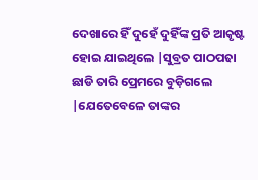ଦେଖାରେ ହିଁ ଦୁହେଁ ଦୁହିଁଙ୍କ ପ୍ରତି ଆକୃଷ୍ଟ ହୋଇ ଯାଇଥିଲେ |ସୁବ୍ରତ ପାଠପଢା ଛାଡି ତାରି ପ୍ରେମରେ ବୁଡ଼ିଗଲେ |ଯେତେବେଳେ ତାଙ୍କର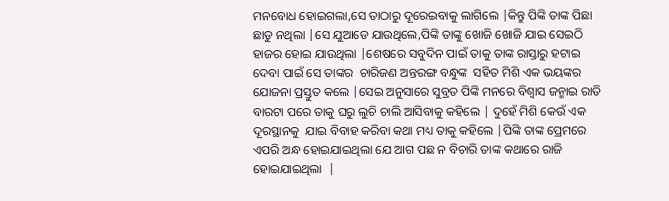ମନବୋଧ ହୋଇଗଲା,ସେ ତାଠାରୁ ଦୂରେଇବାକୁ ଲାଗିଲେ |କିନ୍ତୁ ପିଙ୍କି ତାଙ୍କ ପିଛା ଛାଡୁ ନଥିଲା |ସେ ଯୁଆଡେ ଯାଉଥିଲେ,ପିଙ୍କି ତାଙ୍କୁ ଖୋଜି ଖୋଜି ଯାଇ ସେଇଠି ହାଜର ହୋଇ ଯାଉଥିଲା |ଶେଷରେ ସବୁଦିନ ପାଇଁ ତାକୁ ତାଙ୍କ ରାସ୍ତାରୁ ହଟାଇ ଦେବା ପାଇଁ ସେ ତାଙ୍କର  ଚାରିଜଣ ଅନ୍ତରଙ୍ଗ ବନ୍ଧୁଙ୍କ  ସହିତ ମିଶି ଏକ ଭୟଙ୍କର ଯୋଜନା ପ୍ରସ୍ତୁତ କଲେ |ସେଇ ଅନୁସାରେ ସୁବ୍ରତ ପିଙ୍କି ମନରେ ବିଶ୍ୱାସ ଜନ୍ମାଇ ରାତି ବାରଟା ପରେ ତାକୁ ଘରୁ ଲୁଚି ଚାଲି ଆସିବାକୁ କହିଲେ | ଦୁହେଁ ମିଶି କେଉଁ ଏକ ଦୂରସ୍ଥାନକୁ  ଯାଇ ବିବାହ କରିବା କଥା ମଧ୍ୟ ତାକୁ କହିଲେ |ପିଙ୍କି ତାଙ୍କ ପ୍ରେମରେ ଏପରି ଅନ୍ଧ ହୋଇଯାଇଥିଲା ଯେ ଆଗ ପଛ ନ ବିଚାରି ତାଙ୍କ କଥାରେ ରାଜି ହୋଇଯାଇଥିଲା  |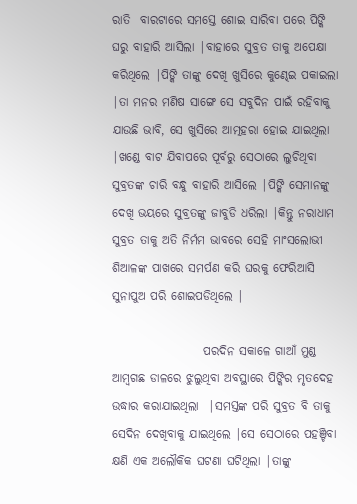ରାତି  ବାରଟାରେ ସମସ୍ତେ ଶୋଇ ସାରିବା ପରେ ପିଙ୍କି ଘରୁ ବାହାରି ଆସିଲା |ବାହାରେ ସୁବ୍ରତ ତାକୁ ଅପେକ୍ଷା କରିଥିଲେ |ପିଙ୍କି ତାଙ୍କୁ ଦେଖି ଖୁସିରେ କୁଣ୍ଢେଇ ପକାଇଲା |ତା ମନର ମଣିଷ ସାଙ୍ଗେ ସେ ସବୁଦିନ ପାଇଁ ରହିବାକୁ ଯାଉଛି ଭାବି, ସେ ଖୁସିରେ ଆତ୍ମହରା ହୋଇ ଯାଇଥିଲା  |ଖଣ୍ଡେ ବାଟ ଯିବାପରେ ପୂର୍ବରୁ ସେଠାରେ ଲୁଚିଥିବା ସୁବ୍ରତଙ୍କ ଚାରି ବନ୍ଧୁ ବାହାରି ଆସିଲେ |ପିଙ୍କି ସେମାନଙ୍କୁ ଦେଖି ଭୟରେ ସୁବ୍ରତଙ୍କୁ ଜାବୁଡି ଧରିଲା |କିନ୍ତୁ ନରାଧାମ ସୁବ୍ରତ ତାକୁ ଅତି ନିର୍ମମ ଭାବରେ ସେହି ମାଂସଲୋଭୀ ଶିଆଳଙ୍କ ପାଖରେ ସମର୍ପଣ କରି ଘରକୁ ଫେରିଆସି  ସୁନାପୁଅ ପରି ଶୋଇପଡିଥିଲେ |

                   ପରଦିନ ସକାଳେ ଗାଆଁ ମୁଣ୍ଡ ଆମ୍ବଗଛ ଡାଳରେ ଝୁଲୁଥିବା ଅବସ୍ଥାରେ ପିଙ୍କିର ମୃତଦେହ ଉଦ୍ଧାର କରାଯାଇଥିଲା  |ସମସ୍ତଙ୍କ ପରି ସୁବ୍ରତ ବି ତାକୁ ସେଦିନ ଦେଖିବାକୁ ଯାଇଥିଲେ |ସେ ସେଠାରେ ପହଞ୍ଚିବା କ୍ଷଣି ଏକ ଅଲୌକିକ ଘଟଣା ଘଟିଥିଲା |ତାଙ୍କୁ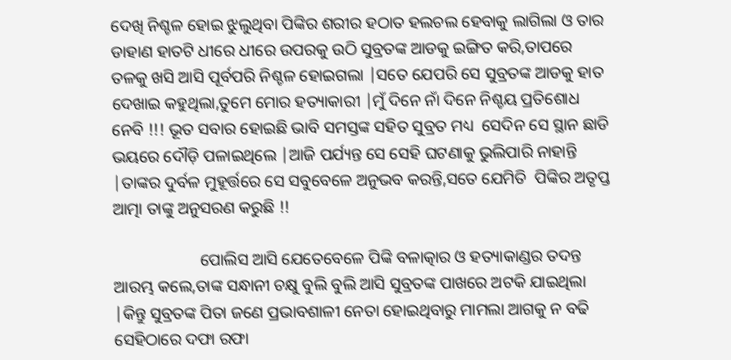ଦେଖି ନିଶ୍ଚଳ ହୋଇ ଝୁଲୁଥିବା ପିଙ୍କିର ଶରୀର ହଠାତ ହଲଚଲ ହେବାକୁ ଲାଗିଲା ଓ ତାର ଡାହାଣ ହାତଟି ଧୀରେ ଧୀରେ ଉପରକୁ ଉଠି ସୁବ୍ରତଙ୍କ ଆଡକୁ ଇଙ୍ଗିତ କରି,ତାପରେ ତଳକୁ ଖସି ଆସି ପୂର୍ବପରି ନିଶ୍ଚଳ ହୋଇଗଲା |ସତେ ଯେପରି ସେ ସୁବ୍ରତଙ୍କ ଆଡକୁ ହାତ ଦେଖାଇ କହୁଥିଲା,ତୁମେ ମୋର ହତ୍ୟାକାରୀ |ମୁଁ ଦିନେ ନାଁ ଦିନେ ନିଶ୍ଚୟ ପ୍ରତିଶୋଧ ନେବି !!! ଭୂତ ସବାର ହୋଇଛି ଭାବି ସମସ୍ତଙ୍କ ସହିତ ସୁବ୍ରତ ମଧ୍ୟ  ସେଦିନ ସେ ସ୍ଥାନ ଛାଡି ଭୟରେ ଦୌଡ଼ି ପଳାଇଥିଲେ |ଆଜି ପର୍ଯ୍ୟନ୍ତ ସେ ସେହି ଘଟଣାକୁ ଭୁଲିପାରି ନାହାନ୍ତି |ତାଙ୍କର ଦୁର୍ବଳ ମୁହୂର୍ତ୍ତରେ ସେ ସବୁବେଳେ ଅନୁଭବ କରନ୍ତି,ସତେ ଯେମିତି  ପିଙ୍କିର ଅତୃପ୍ତ ଆତ୍ମା ତାଙ୍କୁ ଅନୁସରଣ କରୁଛି !!

                     ପୋଲିସ ଆସି ଯେତେବେଳେ ପିଙ୍କି ବଳାତ୍କାର ଓ ହତ୍ୟାକାଣ୍ଡର ତଦନ୍ତ ଆରମ୍ଭ କଲେ,ତାଙ୍କ ସନ୍ଧାନୀ ଚକ୍ଷୁ ବୁଲି ବୁଲି ଆସି ସୁବ୍ରତଙ୍କ ପାଖରେ ଅଟକି ଯାଇଥିଲା  |କିନ୍ତୁ ସୁବ୍ରତଙ୍କ ପିତା ଜଣେ ପ୍ରଭାବଶାଳୀ ନେତା ହୋଇଥିବାରୁ ମାମଲା ଆଗକୁ ନ ବଢି ସେହିଠାରେ ଦଫା ରଫା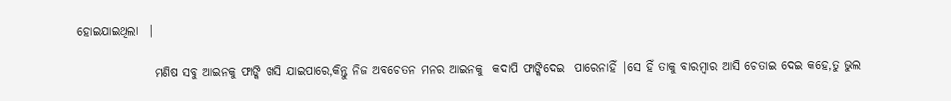ହୋଇଯାଇଥିଲା  |

                ମଣିଷ ସବୁ ଆଇନକୁ ଫାଙ୍କି ଖସି ଯାଇପାରେ,କିନ୍ତୁ ନିଜ ଅବଚେତନ ମନର ଆଇନକୁ  କଦାପି ଫାଙ୍କିଦେଇ  ପାରେନାହିଁ |ସେ ହିଁ ତାକୁ ବାରମ୍ବାର ଆସି ଚେତାଇ ଦେଇ କହେ,ତୁ ଭୁଲ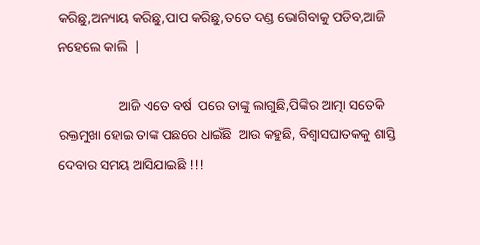କରିଛୁ,ଅନ୍ୟାୟ କରିଛୁ,ପାପ କରିଛୁ,ତତେ ଦଣ୍ଡ ଭୋଗିବାକୁ ପଡିବ,ଆଜି ନହେଲେ କାଲି  |

                  ଆଜି ଏତେ ବର୍ଷ  ପରେ ତାଙ୍କୁ ଲାଗୁଛି,ପିଙ୍କିର ଆତ୍ମା ସତେକି ରକ୍ତମୁଖା ହୋଇ ତାଙ୍କ ପଛରେ ଧାଇଁଛି  ଆଉ କହୁଛି, ବିଶ୍ୱାସଘାତକକୁ ଶାସ୍ତି ଦେବାର ସମୟ ଆସିଯାଇଛି !!!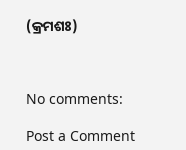(କ୍ରମଶଃ)



No comments:

Post a Comment